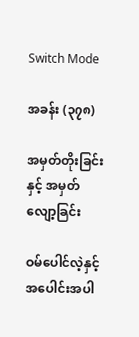Switch Mode

အခန်း (၃၇၈)

အမှတ်တိုးခြင်းနှင့် အမှတ်လျော့ခြင်း

ဝမ်ပေါင်လဲ့နှင့် အပေါင်းအပါ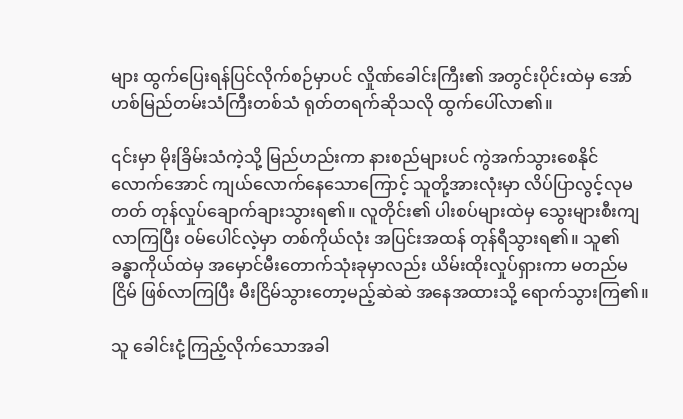များ ထွက်ပြေးရန်ပြင်လိုက်စဉ်မှာပင် လှိုဏ်ခေါင်းကြီး၏ အတွင်းပိုင်းထဲမှ အော်ဟစ်မြည်တမ်းသံကြီးတစ်သံ ရုတ်တရက်ဆိုသလို ထွက်ပေါ်လာ၏။

၎င်းမှာ မိုးခြိမ်းသံကဲ့သို့ မြည်ဟည်းကာ နားစည်များပင် ကွဲအက်သွားစေနိုင်လောက်အောင် ကျယ်လောက်နေသောကြောင့် သူတို့အားလုံးမှာ လိပ်ပြာလွင့်လုမတတ် တုန်လှုပ်ချောက်ချားသွားရ၏။ လူတိုင်း၏ ပါးစပ်များထဲမှ သွေးများစီးကျလာကြပြီး ဝမ်ပေါင်လဲ့မှာ တစ်ကိုယ်လုံး အပြင်းအထန် တုန်ရီသွားရ၏။ သူ၏ ခန္ဓာကိုယ်ထဲမှ အမှောင်မီးတောက်သုံးခုမှာလည်း ယိမ်းထိုးလှုပ်ရှားကာ မတည်မငြိမ် ဖြစ်လာကြပြီး မီးငြိမ်သွားတော့မည့်ဆဲဆဲ အနေအထားသို့ ရောက်သွားကြ၏။

သူ ခေါင်းငုံ့ကြည့်လိုက်သောအခါ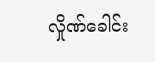လှိုဏ်ခေါင်း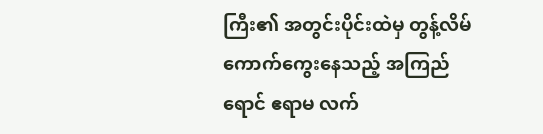ကြီး၏ အတွင်းပိုင်းထဲမှ တွန့်လိမ်ကောက်ကွေးနေသည့် အကြည်ရောင် ဧရာမ လက်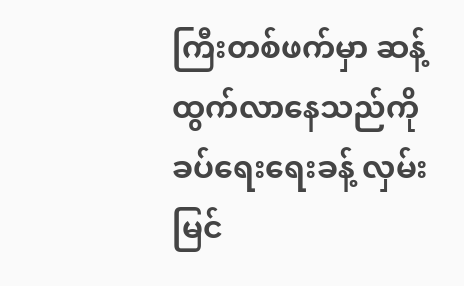ကြီးတစ်ဖက်မှာ ဆန့်ထွက်လာနေသည်ကို ခပ်ရေးရေးခန့် လှမ်းမြင်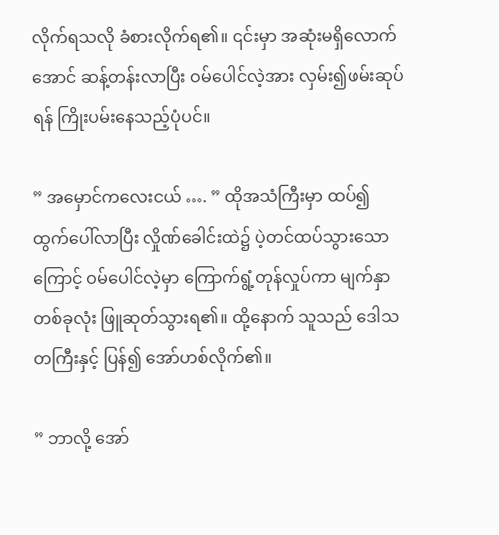လိုက်ရသလို ခံစားလိုက်ရ၏။ ၎င်းမှာ အဆုံးမရှိလောက်အောင် ဆန့်တန်းလာပြီး ဝမ်ပေါင်လဲ့အား လှမ်း၍ဖမ်းဆုပ်ရန် ကြိုးပမ်းနေသည့်ပုံပင်။

” အမှောင်ကလေးငယ် …. ” ထိုအသံကြီးမှာ ထပ်၍ ထွက်ပေါ်လာပြီး လှိုဏ်ခေါင်းထဲ၌ ပဲ့တင်ထပ်သွားသောကြောင့် ဝမ်ပေါင်လဲ့မှာ ကြောက်ရွံ့တုန်လှုပ်ကာ မျက်နှာတစ်ခုလုံး ဖြူဆုတ်သွားရ၏။ ထို့နောက် သူသည် ဒေါသတကြီးနှင့် ပြန်၍ အော်ဟစ်လိုက်၏။

” ဘာလို့ အော်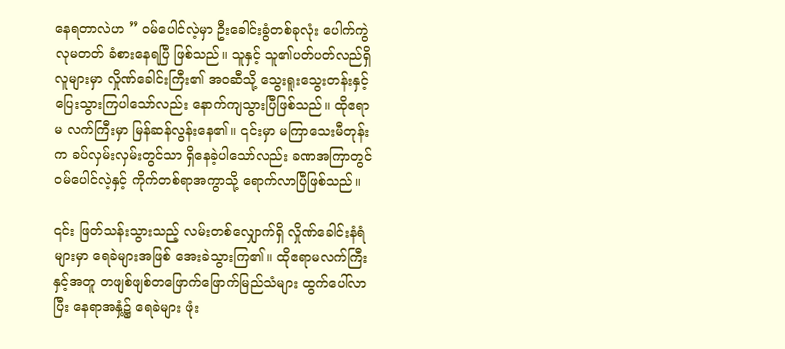နေရတာလဲဟ ” ဝမ်ပေါင်လဲ့မှာ ဦးခေါင်းခွံတစ်ခုလုံး ပေါက်ကွဲလုမတတ် ခံစားနေရပြီ ဖြစ်သည်။ သူနှင့် သူ၏ပတ်ပတ်လည်ရှိ လူများမှာ လှိုဏ်ခေါင်းကြီး၏ အဝဆီသို့ သွေးရူးသွေးတန်းနှင့် ပြေးသွားကြပါသော်လည်း နောက်ကျသွားပြီဖြစ်သည်။ ထိုဧရာမ လက်ကြီးမှာ မြန်ဆန်လွန်းနေ၏။ ၎င်းမှာ မကြာသေးမီတုန်းက ခပ်လှမ်းလှမ်းတွင်သာ ‌ရှိနေခဲ့ပါသော်လည်း ခဏအကြာတွင် ဝမ်ပေါင်လဲ့နှင့် ကိုက်တစ်ရာအကွာသို့ ရောက်လာပြီဖြစ်သည်။

၎င်း ဖြတ်သန်းသွားသည့် လမ်းတစ်လျှောက်ရှိ လှိုဏ်ခေါင်းနံရံများမှာ ရေခဲများအဖြစ် အေးခဲသွားကြ၏။ ထိုဧရာမလက်ကြီးနှင့်အတူ တဖျစ်ဖျစ်တဖြောက်ဖြောက်မြည်သံများ ထွက်ပေါ်လာပြီး နေရာအနှံ့၌ ရေခဲများ ဖုံး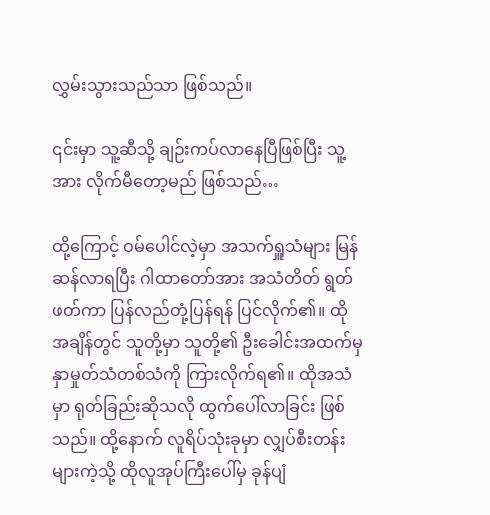လွှမ်းသွားသည်သာ ဖြစ်သည်။

၎င်းမှာ သူ့ဆီသို့ ချဉ်းကပ်လာနေပြီဖြစ်ပြီး သူ့အား လိုက်မီတော့မည် ဖြစ်သည်…

ထို့ကြောင့် ဝမ်ပေါင်လဲ့မှာ အသက်ရှူသံများ မြန်ဆန်လာရပြီး ဂါထာတော်အား အသံတိတ် ရွတ်ဖတ်ကာ ပြန်လည်တုံ့ပြန်ရန် ပြင်လိုက်၏။ ထိုအချိန်တွင် သူတို့မှာ သူတို့၏ ဦးခေါင်းအထက်မှ နှာမှုတ်သံတစ်သံကို ကြားလိုက်ရ၏။ ထိုအသံမှာ ရုတ်ခြည်းဆိုသလို ထွက်ပေါ်လာခြင်း ဖြစ်သည်။ ထို့နောက် လူရိပ်သုံးခုမှာ လျှပ်စီးတန်းများကဲ့သို့ ထိုလူအုပ်ကြီးပေါ်မှ ခုန်ပျံ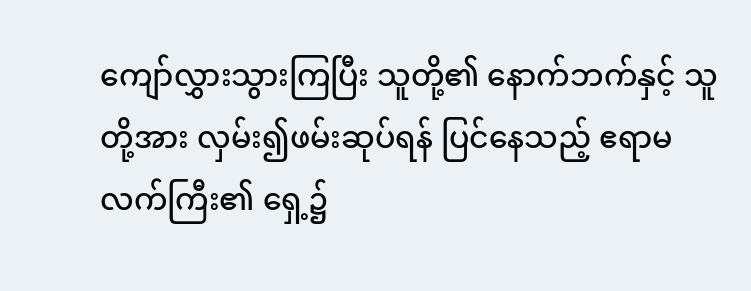ကျော်လွှားသွားကြပြီး သူတို့၏ နောက်ဘက်နှင့် သူတို့အား လှမ်း၍ဖမ်းဆုပ်ရန် ပြင်နေသည့် ဧရာမလက်ကြီး၏ ရှေ့၌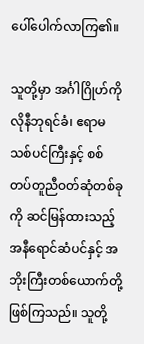ပေါ်ပေါက်လာကြ၏။

သူတို့မှာ အင်္ဂါဂြိုဟ်ကိုလိုနီဘုရင်ခံ၊ ဧရာမသစ်ပင်ကြီးနှင့် စစ်တပ်တူညီဝတ်ဆုံတစ်ခုကို ဆင်မြန်ထားသည့် အနီရောင်ဆံပင်နှင့် အဘိုးကြီးတစ်ယောက်တို့ ဖြစ်ကြသည်။ သူတို့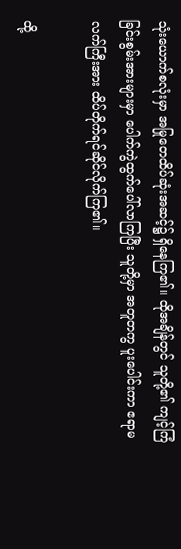သုံးယောက်စလုံးမှာ အမြုတေထိပ်ဆုံးအဆင့်၌ ရှိနေကြ၏။ ထိုအချိန်တွင် သူတို့၏ ကျင့်ကြံခြင်းစွမ်းအားများမှာ ‌ပေါက်ကွဲထွက်ပေါ်လာကြပြီး သူတို့မှာ အတူတကွ ပူးပေါင်းကာ ဧရာမလက်ကြီးအား ထိပ်တိုက်ရင်ဆိုင်လိုက်ကြ၏။

ထို့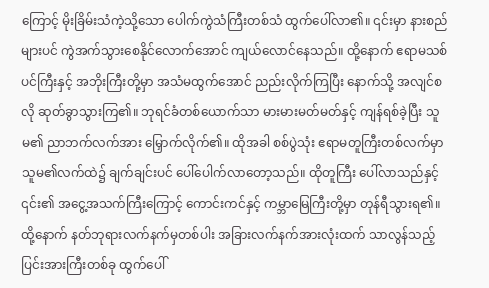ကြောင့် မိုးခြိမ်းသံကဲ့သို့သော ပေါက်ကွဲသံကြီးတစ်သံ ထွက်ပေါ်လာ၏။ ၎င်းမှာ နားစည်များပင် ကွဲအက်သွားစေနိုင်လောက်အောင် ကျယ်လောင်နေသည်။ ထို့နောက် ဧရာမသစ်ပင်ကြီးနှင့် အဘိုးကြီးတို့မှာ အသံမထွက်အောင် ညည်းလိုက်ကြပြီး နောက်သို့ အလျင်စလို ဆုတ်ခွာသွားကြ၏။ ဘုရင်ခံတစ်ယောက်သာ မားမားမတ်မတ်နှင့် ကျန်ရစ်ခဲ့ပြီး သူမ၏ ညာဘက်လက်အား ‌‌မြှောက်လိုက်၏။ ထိုအခါ စစ်ပွဲသုံး ဧရာမတူကြီးတစ်လက်မှာ သူမ၏လက်ထဲ၌ ချက်ချင်းပင် ပေါ်ပေါက်လာတော့သည်။ ထိုတူကြီး ပေါ်လာသည်နှင့် ၎င်း၏ အငွေ့အသက်ကြီးကြောင့် ကောင်းကင်နှင့် ကမ္ဘာမြေကြီးတို့မှာ တုန်ရီသွားရ၏။ ထို့နောက် နတ်ဘုရားလက်နက်မှတစ်ပါး အခြားလက်နက်အားလုံးထက် သာလွန်သည့် ပြင်းအားကြီးတစ်ခု ထွက်ပေါ်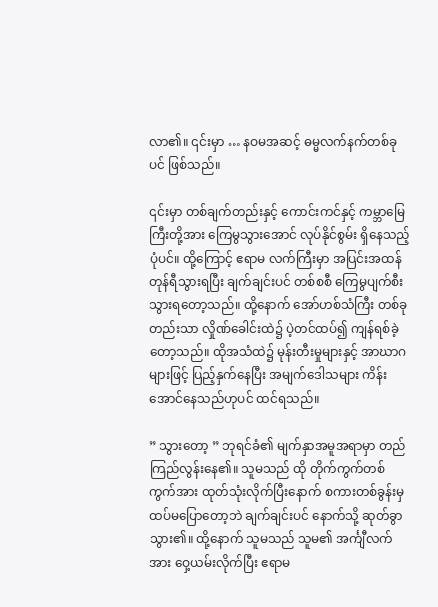လာ၏။ ၎င်းမှာ … နဝမအဆင့် ဓမ္မလက်နက်တစ်ခုပင် ဖြစ်သည်။

၎င်းမှာ တစ်ချက်တည်းနှင့် ကောင်းကင်နှင့် ကမ္ဘာမြေကြီးတို့အား ကြေမွသွားအောင် လုပ်နိုင်စွမ်း ရှိနေသည့်ပုံပင်။ ထို့ကြောင့် ဧရာမ လက်ကြီးမှာ အပြင်းအထန် တုန်ရီသွားရပြီး ချက်ချင်းပင် တစ်စစီ ကြေမွပျက်စီးသွားရတော့သည်။ ထို့နောက် အော်ဟစ်သံကြီး တစ်ခုတည်းသာ လှိုဏ်ခေါင်းထဲ၌ ပဲ့တင်ထပ်၍ ကျန်ရစ်ခဲ့တော့သည်။ ထိုအသံထဲ၌ မုန်းတီးမှုများနှင့် အာဃာဂများဖြင့် ပြည့်နှက်နေပြီး အမျက်ဒေါသများ ကိန်းအောင်နေသည်ဟုပင် ထင်ရသည်။

” သွားတော့ ” ဘုရင်ခံ၏ မျက်နှာအမူအရာမှာ တည်ကြည်လွန်းနေ၏။ သူမသည် ထို တိုက်ကွက်တစ်ကွက်အား ထုတ်သုံးလိုက်ပြီးနောက် စကားတစ်ခွန်းမှ ထပ်မပြောတော့ဘဲ ချက်ချင်းပင် နောက်သို့ ဆုတ်ခွာသွား၏။ ထို့နောက် သူမသည် သူမ၏ အင်္ကျီလက်အား ဝှေ့ယမ်းလိုက်ပြီး ဧရာမ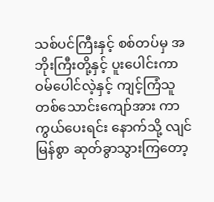သစ်ပင်ကြီးနှင့် စစ်တပ်မှ အဘိုးကြီးတို့နှင့် ပူးပေါင်းကာ ဝမ်ပေါင်လဲ့နှင့် ကျင့်ကြံသူ တစ်သောင်းကျော်အား ကာကွယ်ပေးရင်း နောက်သို့ လျင်မြန်စွာ ဆုတ်ခွာသွားကြတော့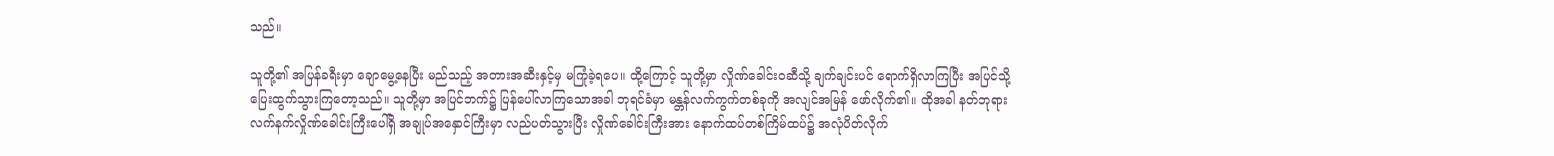သည်။

သူတို့၏ အပြန်ခရီးမှာ ချောမွေ့နေပြီး မည်သည့် အတားအဆီးနှင့်မှ မကြုံခဲ့ရပေ။ ထို့ကြောင့် သူတို့မှာ လှိုဏ်ခေါင်းဝဆီသို့ ချက်ချင်းပင်‌ ရောက်ရှိလာကြပြီး အပြင်သို့ ပြေးထွက်သွားကြတော့သည်။ သူတို့မှာ အပြင်ဘက်၌ ပြန်ပေါ်လာကြသောအခါ ဘုရင်ခံမှာ မန္တန်လက်ကွက်တစ်ခုကို အလျင်အမြန် ဖော်လိုက်၏။ ထိုအခါ နတ်ဘုရားလက်နက်လှိုဏ်ခေါင်းကြီးပေါ်ရှိ အချုပ်အနှောင်ကြီးမှာ လည်ပတ်သွားပြီး လှိုဏ်ခေါင်းကြီးအား နောက်ထပ်တစ်ကြိမ်ထပ်၌ အလုံပိတ်လိုက်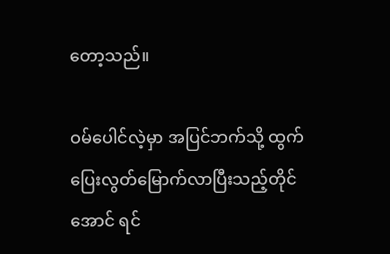တော့သည်။

ဝမ်ပေါင်လဲ့မှာ အပြင်ဘက်သို့ ထွက်ပြေးလွတ်မြောက်လာပြီးသည့်တိုင်အောင် ရင်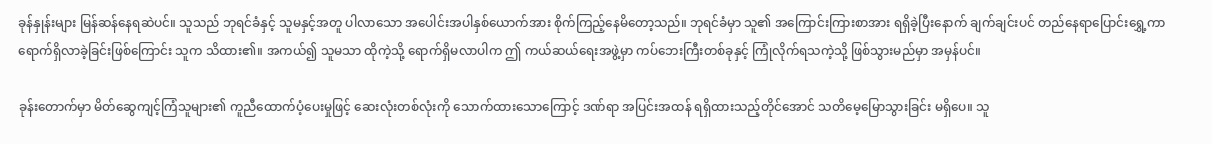ခုန်နှုန်းများ မြန်ဆန်နေရဆဲပင်။ သူသည် ဘုရင်ခံနှင့် သူမနှင့်အတူ ပါလာသော အပေါင်းအပါနှစ်ယောက်အား စိုက်ကြည့်နေမိတော့သည်။ ဘုရင်ခံမှာ သူ၏ အကြောင်းကြားစာအား ရရှိခဲ့ပြီးနောက် ချက်ချင်းပင် တည်နေရာပြောင်းရွှေ့ကာ ရောက်ရှိလာခဲ့ခြင်းဖြစ်ကြောင်း သူက သိထား၏။ အကယ်၍ သူမသာ ထိုကဲ့သို့ ရောက်ရှိမလာပါက ဤ ကယ်ဆယ်ရေးအဖွဲ့မှာ ကပ်ဘေးကြီးတစ်ခုနှင့် ကြုံလိုက်ရသကဲ့သို့ ဖြစ်သွားမည်မှာ အမှန်ပင်။

ခုန်းတောက်မှာ မိတ်ဆွေကျင့်ကြံသူများ၏ ကူညီထောက်ပံ့ပေးမှုဖြင့် ဆေးလုံးတစ်လုံးကို သောက်ထားသောကြောင့် ဒဏ်ရာ အပြင်းအထန် ရရှိထားသည့်တိုင်အောင် သတိမေ့မြောသွားခြင်း မရှိပေ။ သူ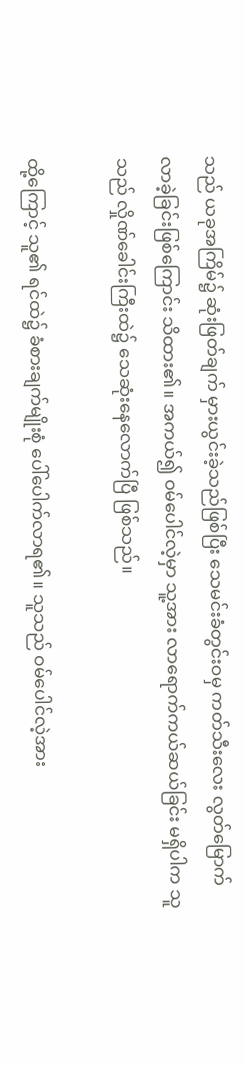သည် ယခုအကြိမ်၌ ဆုံးဖြတ်ချက် မှားယွင်းခဲ့သည်ဖြစ်ပြီး သေမင်းခံတွင်းဝမှ ကတ်သီးလေး လွတ်မြောက်လာခဲ့ခြင်းဖြစ်ကြောင်း သိထား၏။ အကယ်၍ ဝမ်ပေါင်လဲ့မှာ သူ့အား လာရောက်ကယ်ဆယ်ခြင်း မရှိပါက သူသည် လှိုဏ်ခေါင်းကြီးထဲ၌ သေဆုံးနေလောက်ပြီ ဖြစ်သည်။

ထို့ကြောင့် သူ၏ ရင်ထဲ၌ ခံစားချက်မျိုးစုံ ပေါ်ပေါက်လာရ၏။ သူသည် ဝမ်ပေါင်လဲ့အား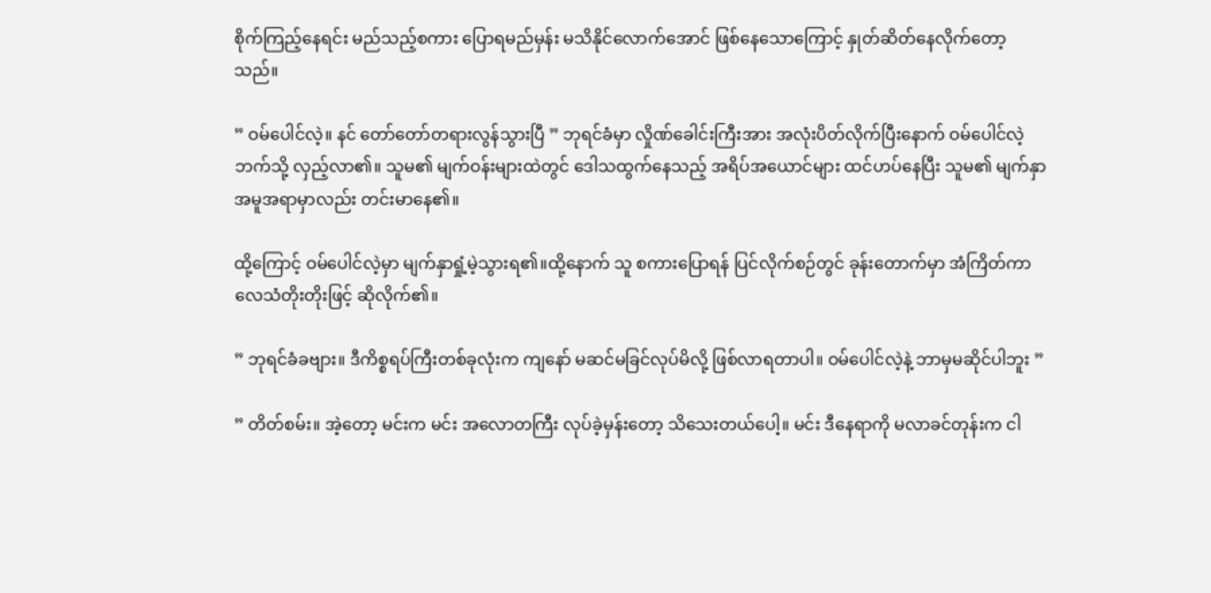စိုက်ကြည့်နေရင်း မည်သည့်စကား ပြောရမည်မှန်း မသိနိုင်လောက်အောင် ဖြစ်နေသောကြောင့် နှုတ်ဆိတ်နေလိုက်တော့သည်။

” ဝမ်ပေါင်လဲ့။ နင် တော်တော်တရားလွန်သွားပြီ ” ဘုရင်ခံမှာ လှိုဏ်ခေါင်းကြီးအား အလုံးပိတ်လိုက်ပြီးနောက် ဝမ်ပေါင်လဲ့ဘက်သို့ လှည့်လာ၏။ သူမ၏ မျက်ဝန်းများထဲတွင် ဒေါသထွက်နေသည့် အရိပ်အယောင်များ ထင်ဟပ်နေပြီး သူမ၏ မျက်နှာအမူအရာမှာလည်း တင်းမာနေ၏။

ထို့ကြောင့် ဝမ်ပေါင်လဲ့မှာ မျက်နှာရှုံ့မဲ့သွားရ၏။ထို့နောက် သူ စကားပြောရန် ပြင်လိုက်စဉ်တွင် ခုန်းတောက်မှာ အံကြိတ်ကာ လေသံတိုးတိုးဖြင့် ဆိုလိုက်၏။

” ဘုရင်ခံခဗျား။ ဒီကိစ္စရပ်ကြီးတစ်ခုလုံးက ကျနော် မဆင်မခြင်လုပ်မိလို့ ဖြစ်လာရတာပါ။ ဝမ်ပေါင်လဲ့နဲ့ ဘာမှမဆိုင်ပါဘူး ”

” တိတ်စမ်း။ အဲ့တော့ မင်းက မင်း အလောတကြီး လုပ်ခဲ့မှန်းတော့ သိသေးတယ်ပေါ့။ မင်း ဒီနေရာကို မလာခင်တုန်းက ငါ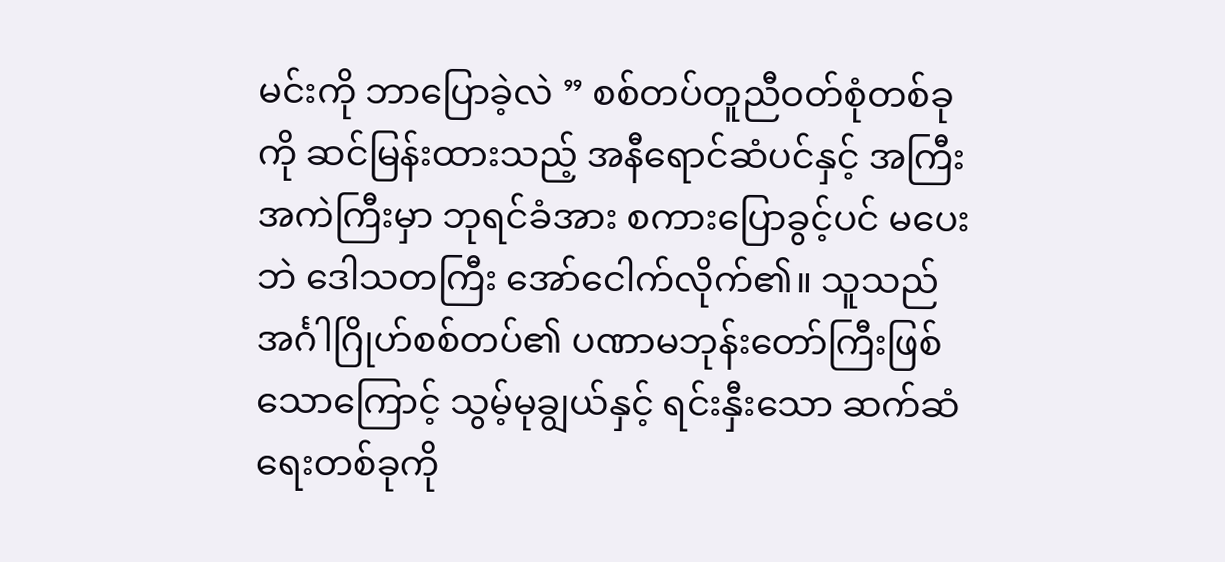မင်းကို ဘာပြောခဲ့လဲ ” စစ်တပ်တူညီဝတ်စုံတစ်ခုကို ဆင်မြန်းထားသည့် အနီရောင်ဆံပင်နှင့် အကြီးအကဲကြီးမှာ ဘုရင်ခံအား စကားပြောခွင့်ပင် မပေးဘဲ ဒေါသတကြီး အော်ငေါက်လိုက်၏။ သူသည် အင်္ဂါဂြိုဟ်စစ်တပ်၏ ပဏာမဘုန်းတော်ကြီးဖြစ်သောကြောင့် သွမ့်မုချွယ်နှင့် ရင်းနှီးသော ဆက်ဆံရေးတစ်ခုကို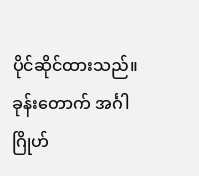ပိုင်ဆိုင်ထားသည်။ ခုန်းတောက် အင်္ဂါဂြိုဟ်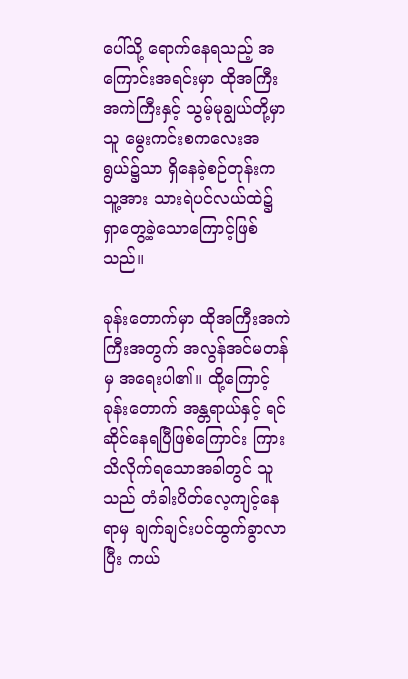ပေါ်သို့ ရောက်နေရသည့် အကြောင်းအရင်းမှာ ထိုအကြီးအကဲကြီးနှင့် သွမ့်မုချွယ်တို့မှာ သူ မွေးကင်းစကလေးအရွယ်၌သာ ရှိနေခဲ့စဉ်တုန်းက သူ့အား သားရဲပင်လယ်ထဲ၌ ရှာတွေ့ခဲ့သောကြောင့်ဖြစ်သည်။

ခုန်းတောက်မှာ ထိုအကြီးအကဲကြီးအတွက် အလွန်အင်မတန်မှ အရေးပါ၏။ ထို့ကြောင့် ခုန်းတောက် အန္တရာယ်နှင့် ရင်ဆိုင်နေရပြီဖြစ်ကြောင်း ကြားသိလိုက်ရသောအခါတွင် သူသည် တံခါးပိတ်လေ့ကျင့်နေရာမှ ချက်ချင်းပင်ထွက်ခွာလာပြီး ကယ်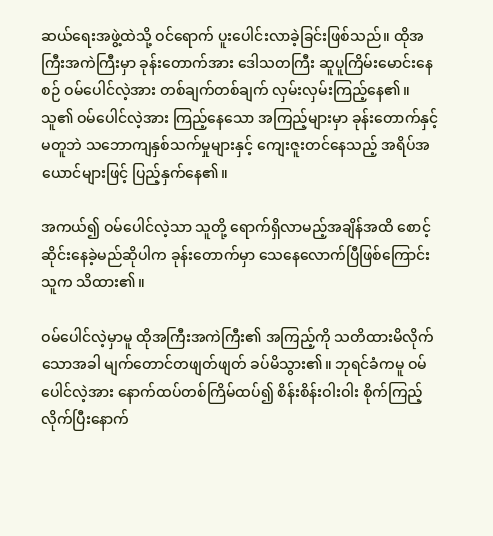ဆယ်ရေးအဖွဲ့ထဲသို့ ဝင်ရောက် ပူးပေါင်းလာခဲ့ခြင်းဖြစ်သည်။ ထိုအကြီးအကဲကြီးမှာ ခုန်းတောက်အား ဒေါသတကြီး ဆူပူကြိမ်းမောင်းနေစဉ် ဝမ်ပေါင်လဲ့အား တစ်ချက်တစ်ချက် လှမ်းလှမ်းကြည့်နေ၏။ သူ၏ ဝမ်ပေါင်လဲ့အား ကြည့်နေသော အကြည့်များမှာ ခုန်းတောက်နှင့် မတူဘဲ သဘောကျနှစ်သက်မှုများနှင့် ကျေးဇူးတင်နေသည့် အရိပ်အယောင်များဖြင့် ပြည့်နှက်နေ၏။

အကယ်၍ ဝမ်ပေါင်လဲ့သာ သူတို့ ရောက်ရှိလာမည့်အချိန်အထိ စောင့်ဆိုင်းနေခဲ့မည်ဆိုပါက ခုန်းတောက်မှာ သေနေလောက်ပြီဖြစ်ကြောင်း သူက သိထား၏။

ဝမ်ပေါင်လဲ့မှာမူ ထိုအကြီးအကဲကြီး၏ အကြည့်ကို သတိထားမိလိုက်သောအခါ မျက်တောင်တဖျတ်ဖျတ် ခပ်မိသွား၏။ ဘုရင်ခံကမူ ဝမ်ပေါင်လဲ့အား နောက်ထပ်တစ်ကြိမ်ထပ်၍ စိန်းစိန်းဝါးဝါး စိုက်ကြည့်လိုက်ပြီးနောက်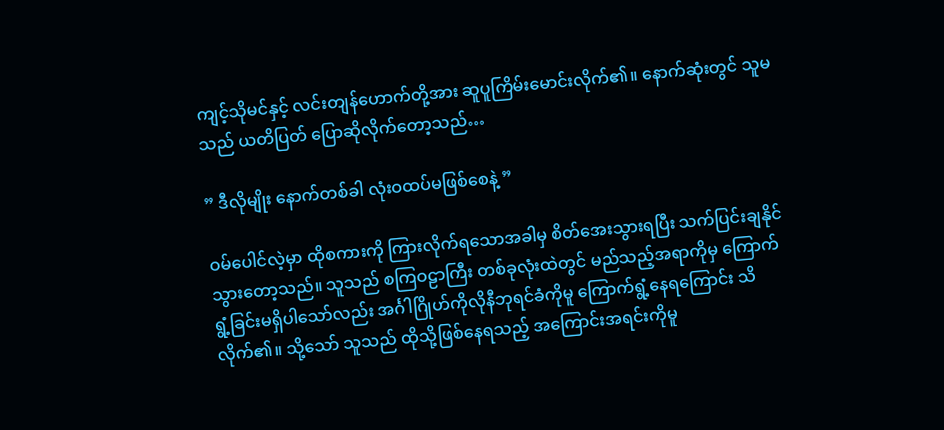ကျင့်သိုမင်နှင့် လင်းတျန်ဟောက်တို့အား ဆူပူကြိမ်းမောင်းလိုက်၏။ နောက်ဆုံးတွင် သူမသည် ယတိပြတ် ပြောဆိုလိုက်တော့သည်…

” ဒီလိုမျိုး နောက်တစ်ခါ လုံးဝထပ်မဖြစ်စေနဲ့ ”

ဝမ်ပေါင်လဲ့မှာ ထိုစကားကို ကြားလိုက်ရသောအခါမှ စိတ်အေးသွားရပြီး သက်ပြင်းချနိုင်သွားတော့သည်။ သူသည် စကြဝဠာကြီး တစ်ခုလုံးထဲတွင် မည်သည့်အရာကိုမှ ကြောက်ရွံ့ခြင်းမရှိပါသော်လည်း အင်္ဂါဂြိုဟ်ကိုလိုနီဘုရင်ခံကိုမူ ကြောက်ရွံ့နေရကြောင်း သိလိုက်၏။ သို့သော် သူသည် ထိုသို့ဖြစ်နေရသည့် အကြောင်းအရင်းကိုမူ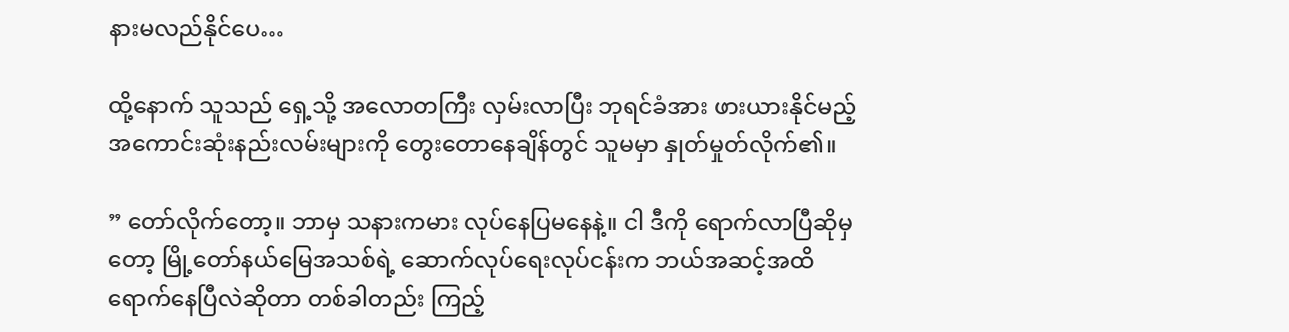နားမလည်နိုင်ပေ…

ထို့နောက် သူသည် ရှေ့သို့ အလောတကြီး လှမ်းလာပြီး ဘုရင်ခံအား ဖားယားနိုင်မည့် အကောင်းဆုံးနည်းလမ်းများကို တွေးတောနေချိန်တွင် သူမမှာ နှုတ်မှုတ်လိုက်၏။

” တော်လိုက်တော့။ ဘာမှ သနားကမား လုပ်နေပြမနေနဲ့။ ငါ ဒီကို ရောက်လာပြီဆိုမှတော့ မြို့တော်နယ်မြေအသစ်ရဲ့ ဆောက်လုပ်ရေးလုပ်ငန်းက ဘယ်အဆင့်အထိ ရောက်နေပြီလဲဆိုတာ တစ်ခါတည်း ကြည့်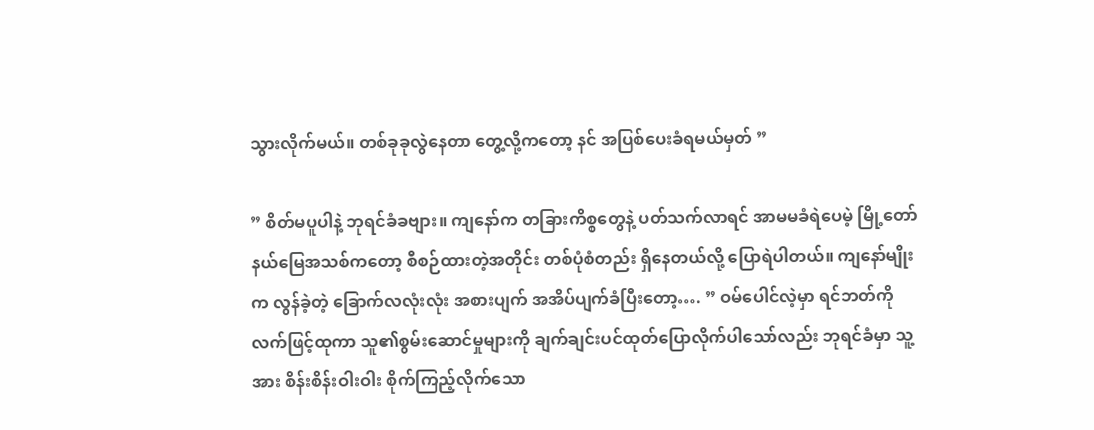သွားလိုက်မယ်။ တစ်ခုခုလွဲနေတာ တွေ့လို့ကတော့ နင် အပြစ်ပေးခံရမယ်မှတ် ”

” စိတ်မပူပါနဲ့ ဘုရင်ခံခဗျား။ ကျနော်က တခြားကိစ္စတွေနဲ့ ပတ်သက်လာရင် အာမမခံရဲပေမဲ့ မြို့တော်နယ်မြေအသစ်ကတော့ စီစဉ်ထားတဲ့အတိုင်း တစ်ပုံစံတည်း ရှိနေတယ်လို့ ပြောရဲပါတယ်။ ကျနော်မျိုးက လွန်ခဲ့တဲ့ ခြောက်လလုံးလုံး အစားပျက် အအိပ်ပျက်ခံပြီးတော့…. ” ဝမ်ပေါင်လဲ့မှာ ရင်ဘတ်ကို လက်ဖြင့်ထုကာ သူ၏စွမ်းဆောင်မှုများကို ချက်ချင်းပင်ထုတ်ပြောလိုက်ပါသော်လည်း ဘုရင်ခံမှာ သူ့အား စိန်းစိန်းဝါးဝါး စိုက်ကြည့်လိုက်သော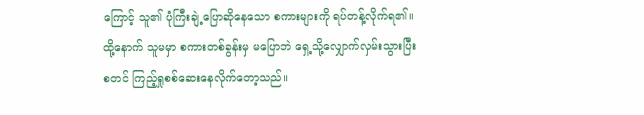ကြောင့် သူ၏ ပုံကြီးချဲ့ပြောဆိုနေသော စကားများကို ရပ်တန့်လိုက်ရ၏။ ထို့နောက် သူမမှာ စကားတစ်ခွန်းမှ မပြောဘဲ ရှေ့သို့လျှောက်လှမ်းသွားပြီး စတင် ကြည့်ရှုစစ်ဆေးနေလိုက်တော့သည်။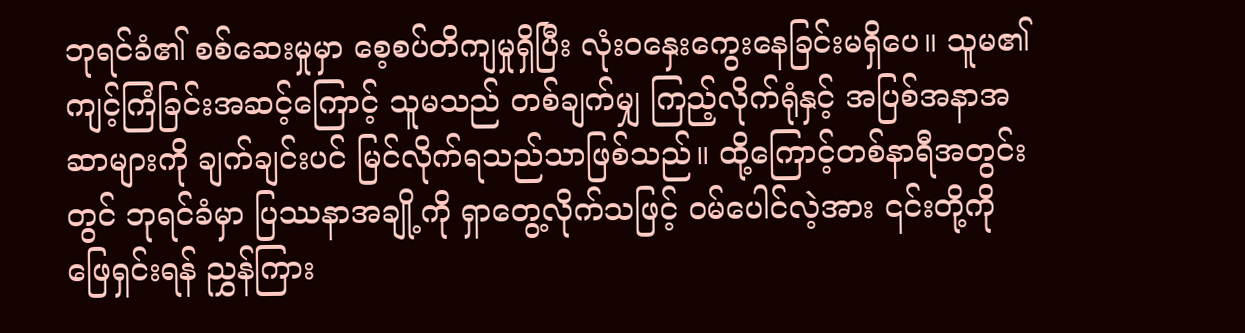ဘုရင်ခံ၏ စစ်ဆေးမှုမှာ စေ့စပ်တိကျမှုရှိပြီး လုံးဝနှေးကွေးနေခြင်းမရှိပေ။ သူမ၏ ကျင့်ကြံခြင်းအဆင့်ကြောင့် သူမသည် တစ်ချက်မျှ ကြည့်လိုက်ရုံနှင့် အပြစ်အနာအဆာများကို ချက်ချင်းပင် မြင်လိုက်ရသည်သာဖြစ်သည်။ ထို့ကြောင့်တစ်နာရီအတွင်းတွင် ဘုရင်ခံမှာ ပြဿနာအချို့ကို ရှာတွေ့လိုက်သဖြင့် ဝမ်ပေါင်လဲ့အား ၎င်းတို့ကို ဖြေရှင်းရန် ညွှန်ကြား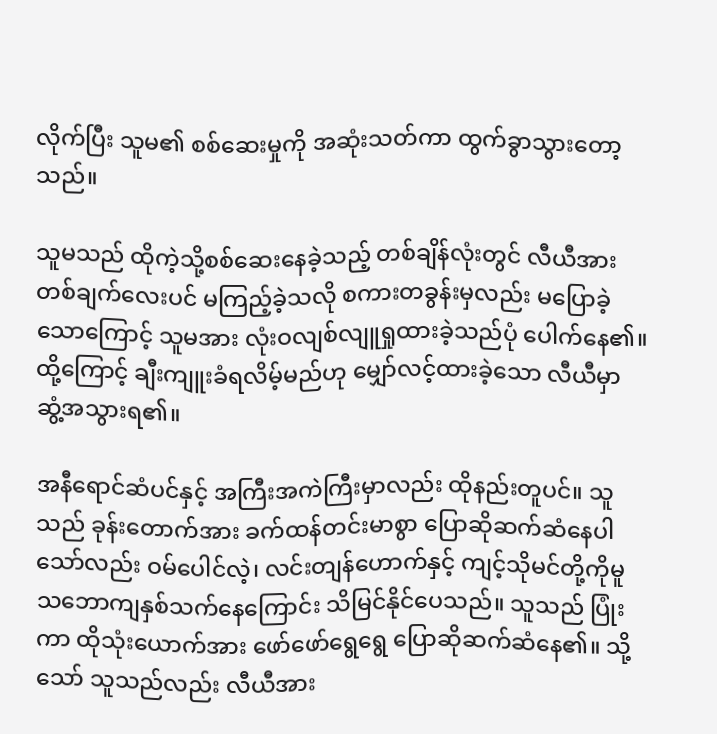လိုက်ပြီး သူမ၏ စစ်ဆေးမှုကို အဆုံးသတ်ကာ ထွက်ခွာသွားတော့သည်။

သူမသည် ထိုကဲ့သို့စစ်ဆေးနေခဲ့သည့် တစ်ချိန်လုံးတွင် လီယီအား တစ်ချက်လေးပင် မကြည့်ခဲ့သလို စကားတခွန်းမှလည်း မပြောခဲ့သောကြောင့် သူမအား လုံးဝလျစ်လျူရှုထားခဲ့သည်ပုံ ပေါက်နေ၏။ ထို့ကြောင့် ချီးကျူးခံရလိမ့်မည်ဟု မျှော်လင့်ထားခဲ့သော လီယီမှာ ဆွံ့အသွားရ၏။

အနီရောင်ဆံပင်နှင့် အကြီးအကဲကြီးမှာလည်း ထိုနည်းတူပင်။ သူသည် ခုန်းတောက်အား ခက်ထန်တင်းမာစွာ ပြောဆိုဆက်ဆံနေပါသော်လည်း ဝမ်ပေါင်လဲ့၊ လင်းတျန်ဟောက်နှင့် ကျင့်သိုမင်တို့ကိုမူ သဘောကျနှစ်သက်နေကြောင်း သိမြင်နိုင်ပေသည်။ သူသည် ပြုံးကာ ထိုသုံးယောက်အား ဖော်ဖော်ရွေရွေ ပြောဆိုဆက်ဆံနေ၏။ သို့သော် သူသည်လည်း လီယီအား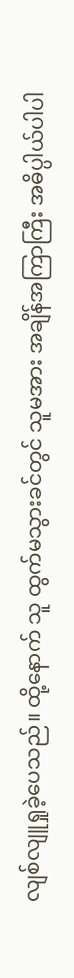လျစ်လျူရှုခဲ့ပေသည်။ ထို့နောက် သူ ထွက်မသွားခင်တွင် သူမအား အချိန်အကြာကြီး အဓိပ္ပါယ်ပါပါ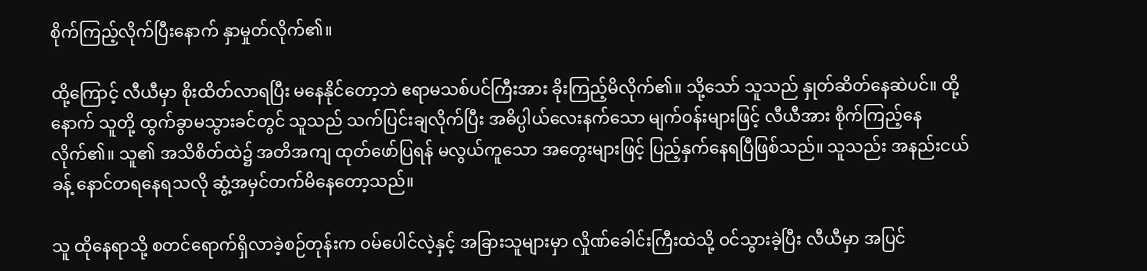စိုက်ကြည့်လိုက်ပြီးနောက် နှာမှုတ်လိုက်၏။

ထို့ကြောင့် လီယီမှာ စိုးထိတ်လာရပြီး မနေနိုင်တော့ဘဲ ဧရာမသစ်ပင်ကြီးအား ခိုးကြည့်မိလိုက်၏။ သို့သော် သူသည် နှုတ်ဆိတ်နေဆဲပင်။ ထို့နောက် သူတို့ ထွက်ခွာမသွားခင်တွင် သူသည် သက်ပြင်းချလိုက်ပြီး အဓိပ္ပါယ်လေးနက်သော မျက်ဝန်းများဖြင့် လီယီအား စိုက်ကြည့်နေလိုက်၏။ သူ၏ အသိစိတ်ထဲ၌ အတိအကျ ထုတ်ဖော်ပြရန် မလွယ်ကူသော အတွေးများဖြင့် ပြည့်နှက်နေရပြီဖြစ်သည်။ သူသည်း အနည်းငယ်ခန့် နောင်တရနေရသလို ဆွံ့အမှင်တက်မိနေတော့သည်။

သူ ထိုနေရာသို့ စတင်ရောက်ရှိလာခဲ့စဉ်တုန်းက ဝမ်ပေါင်လဲ့နှင့် အခြားသူများမှာ လှိုဏ်ခေါင်းကြီးထဲသို့ ဝင်သွားခဲ့ပြီး လီယီမှာ အပြင်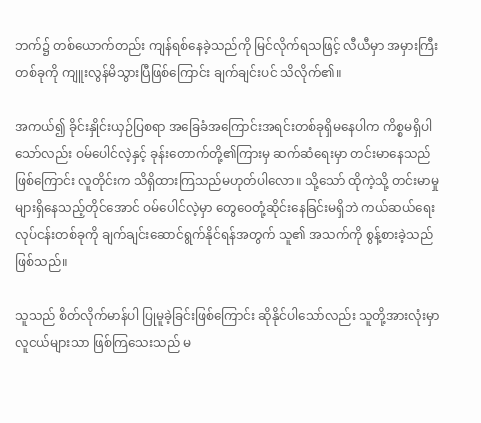ဘက်၌ တစ်ယောက်တည်း ကျန်ရစ်နေခဲ့သည်ကို မြင်လိုက်ရသဖြင့် လီယီမှာ အမှားကြီးတစ်ခုကို ကျူးလွန်မိသွားပြီဖြစ်ကြောင်း ချက်ချင်းပင် သိလိုက်၏။

အကယ်၍ ခိုင်းနှိုင်းယှဉ်ပြစရာ အခြေခံအကြောင်းအရင်းတစ်ခုရှိမနေပါက ကိစ္စမရှိပါသော်လည်း ဝမ်ပေါင်လဲ့နှင့် ခုန်းတောက်တို့၏ကြားမှ ဆက်ဆံရေးမှာ တင်းမာနေသည်ဖြစ်ကြောင်း လူတိုင်းက သိရှိထားကြသည်မဟုတ်ပါလော။ သို့သော် ထိုကဲ့သို့ တင်းမာမှုများရှိနေသည့်တိုင်အောင် ဝမ်ပေါင်လဲ့မှာ တွေဝေတုံ့ဆိုင်းနေခြင်းမရှိဘဲ ကယ်ဆယ်ရေးလုပ်ငန်းတစ်ခုကို ချက်ချင်းဆောင်ရွက်နိုင်ရန်အတွက် သူ၏ အသက်ကို စွန့်စားခဲ့သည်ဖြစ်သည်။

သူသည် စိတ်လိုက်မာန်ပါ ပြုမူခဲ့ခြင်းဖြစ်ကြောင်း ဆိုနိုင်ပါသော်လည်း သူတို့အားလုံးမှာ လူငယ်များသာ ဖြစ်ကြသေးသည် မ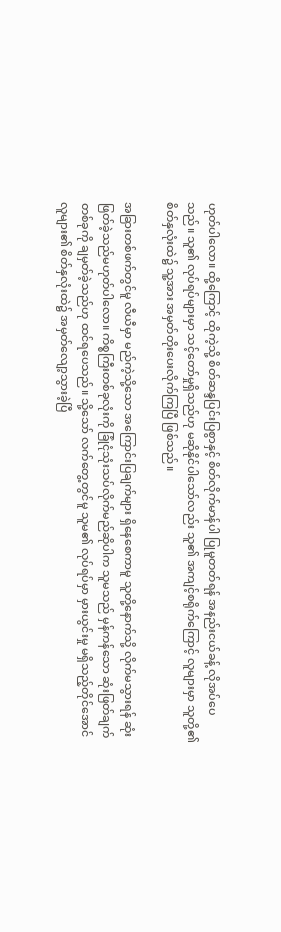ဟုတ်ပါလော။ ထို့ကြောင့် ထိုကဲ့သို့ စိတ်ဆန္ဒပြင်းပြစွာနှင့် စိတ်လိုက်မာန်ပါ ပြုမူတတ်ရန် အနည်းငယ်ခန့် လိုအပ်ပေသည်။ သူ၏ လုပ်ရပ်များမှာ သင့်တော်မှုရှိသည်ဟု မဆိုနိုင်ပါသော်လည်း သူ၏ အကျင့်စရိုက်ကြောင့် လူများမှာ သူတို့၏ စိတ်နှလုံးထဲ၌ သူ့အား အမှတ်တိုးပေးလိုက်ကြပြီ ဖြစ်သည်။

အခြားတစ်ဖက်တွင်မူ လီယီမှာ မည်ကဲ့သို့သော အကြောင်းပြချက်များ ရှိနေစေကာမူ သူတို့နောက်သို့ လိုက်မသွားရန် ဆုံးဖြတ်ခဲ့သည်မဟုတ်ပါလော။ ကိစ္စကြီးတစ်ခုလုံးကို ခြုံငုံသုံးသပ်လိုက်မည်ဆိုပါက သူမသည် မှန်ကန်သော ဆုံးဖြတ်ချက်တစ်ခုကို ချမှတ်ခဲ့သည်ဟု ထင်ရပေသည်။ သို့သော် လက်တွေ့တွင်မူ သူမ၏ လုပ်ရပ်မှာ မှားယွင်းမှု မရှိသည့်တိုင်အောင် လူများ၏ စိတ်နှလုံးထဲ၌ အမှတ်လျော့သွားခဲ့ပြီ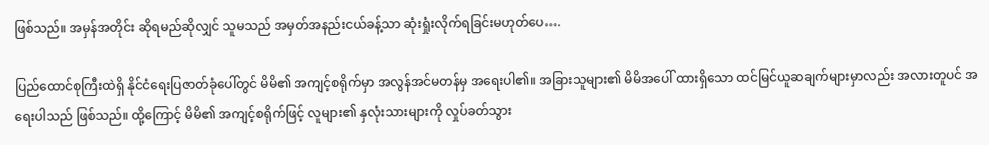ဖြစ်သည်။ အမှန်အတိုင်း ဆိုရမည်ဆိုလျှင် သူမသည် အမှတ်အနည်းငယ်ခန့်သာ ဆုံးရှုံးလိုက်ရခြင်းမဟုတ်ပေ….

ပြည်ထောင်စုကြီးထဲရှိ နိုင်ငံရေးပြဇာတ်ခုံပေါ်တွင် မိမိ၏ အကျင့်စရိုက်မှာ အလွန်အင်မတန်မှ အရေးပါ၏။ အခြားသူများ၏ မိမိအပေါ် ထားရှိသော ထင်မြင်ယူဆချက်များမှာလည်း အလားတူပင် အရေးပါသည် ဖြစ်သည်။ ထို့ကြောင့် မိမိ၏ အကျင့်စရိုက်ဖြင့် လူများ၏ နှလုံးသားများကို လှုပ်ခတ်သွား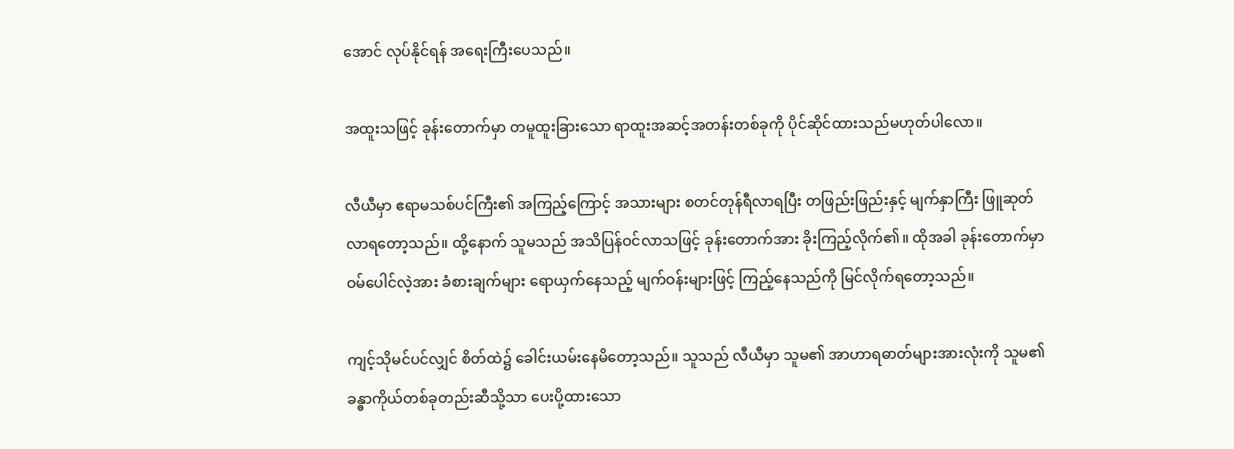အောင် လုပ်နိုင်ရန် အရေးကြီးပေသည်။

အထူးသဖြင့် ခုန်းတောက်မှာ တမူထူးခြားသော ရာထူးအဆင့်အတန်းတစ်ခုကို ပိုင်ဆိုင်ထားသည်မဟုတ်ပါလော။

လီယီမှာ ဧရာမသစ်ပင်ကြီး၏ အကြည့်ကြောင့် အသားများ စတင်တုန်ရီလာရပြီး တဖြည်းဖြည်းနှင့် မျက်နှာကြီး ဖြူဆုတ်လာရတော့သည်။ ထို့နောက် သူမသည် အသိပြန်ဝင်လာသဖြင့် ခုန်းတောက်အား ခိုးကြည့်လိုက်၏။ ထိုအခါ ခုန်းတောက်မှာ ဝမ်ပေါင်လဲ့အား ခံစားချက်များ ‌ရောယှက်နေသည့် မျက်ဝန်းများဖြင့် ကြည့်နေသည်ကို မြင်လိုက်ရတော့သည်။

ကျင့်သိုမင်ပင်လျှင် စိတ်ထဲ၌ ခေါင်းယမ်းနေမိတော့သည်။ သူသည် လီယီမှာ သူမ၏ အာဟာရဓာတ်များအားလုံးကို သူမ၏ ခန္ဓာကိုယ်တစ်ခုတည်းဆီသို့သာ ပေးပို့ထားသော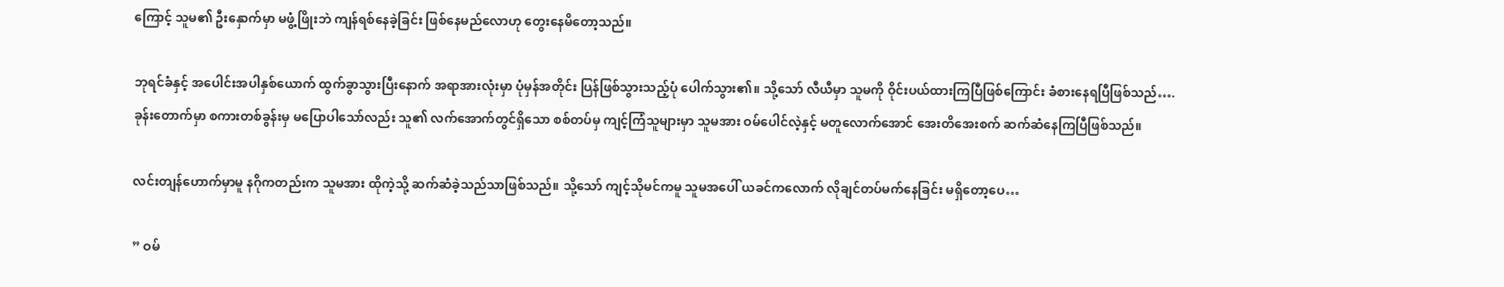ကြောင့် သူမ၏ ဦးနှောက်မှာ မဖွံ့ဖြိုးဘဲ ကျန်ရစ်နေခဲ့ခြင်း ဖြစ်နေမည်လောဟု တွေးနေမိတော့သည်။

ဘုရင်ခံနှင့် အပေါင်းအပါနှစ်ယောက် ထွက်ခွာသွားပြီးနောက် အရာအားလုံးမှာ ပုံမှန်အတိုင်း ပြန်ဖြစ်သွားသည့်ပုံ ပေါက်သွား၏။ သို့သော် လီယီမှာ သူမကို ဝိုင်းပယ်ထားကြပြီဖြစ်ကြောင်း ခံစားနေရပြီဖြစ်သည်…. ခုန်းတောက်မှာ စကားတစ်ခွန်းမှ မပြောပါသော်လည်း သူ၏ လက်အောက်တွင်ရှိသော စစ်တပ်မှ ကျင့်ကြံသူများမှာ သူမအား ဝမ်ပေါင်လဲ့နှင့် မတူလောက်အောင် အေးတိအေးစက် ဆက်ဆံနေကြပြီဖြစ်သည်။

လင်းတျန်ဟောက်မှာမူ နဂိုကတည်းက သူမအား ထိုကဲ့သို့ ဆက်ဆံခဲ့သည်သာဖြစ်သည်။ သို့သော် ကျင့်သိုမင်ကမူ သူမအပေါ် ယခင်ကလောက် လိုချင်တပ်မက်နေခြင်း မရှိတော့ပေ…

” ဝမ်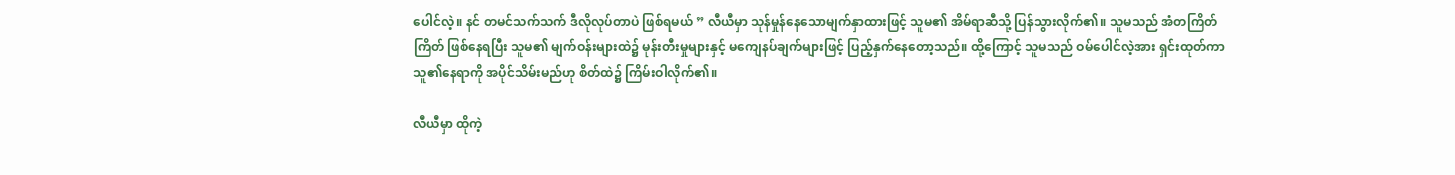ပေါင်လဲ့။ နင် တမင်သက်သက် ဒီလိုလုပ်တာပဲ ဖြစ်ရမယ် ” လီယီမှာ သုန်မှုန်နေသောမျက်နှာထားဖြင့် သူမ၏ အိမ်ရာဆီသို့ ပြန်သွားလိုက်၏။ သူမသည် အံတကြိတ်ကြိတ် ဖြစ်နေရပြီး သူမ၏ မျက်ဝန်းများထဲ၌ မုန်းတီးမှုများနှင့် မကျေနပ်ချက်များဖြင့် ပြည့်နှက်နေတော့သည်။ ထို့ကြောင့် သူမသည် ဝမ်ပေါင်လဲ့အား ရှင်းထုတ်ကာ သူ၏နေရာကို အပိုင်သိမ်းမည်ဟု စိတ်ထဲ၌ ကြိမ်းဝါလိုက်၏။

လီယီမှာ ထိုကဲ့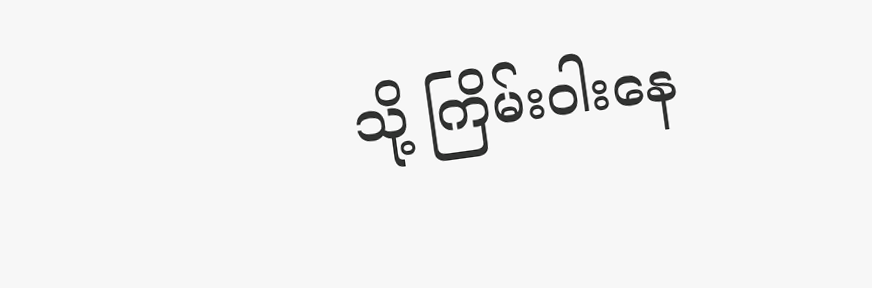သို့ ကြိမ်းဝါးနေ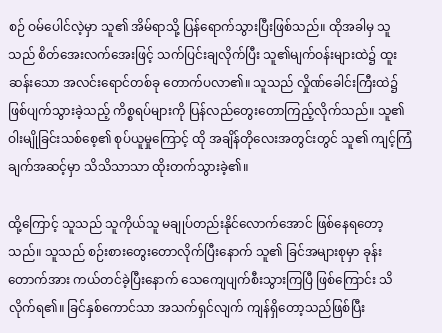စဉ် ဝမ်ပေါင်လဲ့မှာ သူ၏ အိမ်ရာသို့ ပြန်ရောက်သွားပြီးဖြစ်သည်။ ထိုအခါမှ သူသည် စိတ်အေးလက်အေးဖြင့် သက်ပြင်းချလိုက်ပြီး သူ၏မျက်ဝန်းများထဲ၌ ထူးဆန်းသော အလင်းရောင်တစ်ခု တောက်ပလာ၏။ သူသည် လှိုဏ်ခေါင်းကြီးထဲ၌ ဖြစ်ပျက်သွားခဲ့သည့် ကိစ္စရပ်များကို ပြန်လည်တွေးတောကြည့်လိုက်သည်။ သူ၏ ဝါးမျိုခြင်းသစ်စေ့၏ စုပ်ယူမှုကြောင့် ထို အချိန်တိုလေးအတွင်းတွင် သူ၏ ကျင့်ကြံချက်အဆင့်မှာ သိသိသာသာ ထိုးတက်သွားခဲ့၏။

ထို့ကြောင့် သူသည် သူကိုယ်သူ မချုပ်တည်းနိုင်လောက်အောင် ဖြစ်နေရတော့သည်။ သူသည် စဉ်းစားတွေးတောလိုက်ပြီးနောက် သူ၏ ခြင်အများစုမှာ ခုန်းတောက်အား ကယ်တင်ခဲ့ပြီးနောက် သေကျေပျက်စီးသွားကြပြီ ဖြစ်ကြောင်း သိလိုက်ရ၏။ ခြင်နှစ်ကောင်သာ အသက်ရှင်လျက် ကျန်ရှိတော့သည်ဖြစ်ပြီး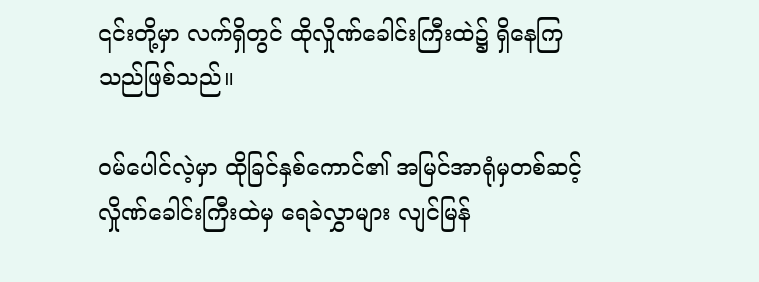၎င်းတို့မှာ လက်ရှိတွင် ထိုလှိုဏ်ခေါင်းကြီးထဲ၌ ရှိနေကြသည်ဖြစ်သည်။

ဝမ်ပေါင်လဲ့မှာ ထိုခြင်နှစ်ကောင်၏ အမြင်အာရုံမှတစ်ဆင့် လှိုဏ်ခေါင်းကြီးထဲမှ ရေခဲလွှာများ လျင်မြန်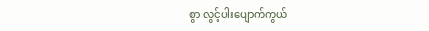စွာ လွင့်ပါးပျောက်ကွယ်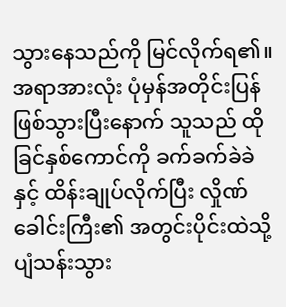သွားနေသည်ကို မြင်လိုက်ရ၏။ အရာအားလုံး ပုံမှန်အတိုင်းပြန်ဖြစ်သွားပြီးနောက် သူသည် ထိုခြင်နှစ်ကောင်ကို ခက်ခက်ခဲခဲနှင့် ထိန်းချုပ်လိုက်ပြီး လှိုဏ်ခေါင်းကြီး၏ အတွင်းပိုင်းထဲသို့ ပျံသန်းသွား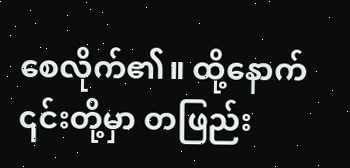စေလိုက်၏။ ထို့နောက် ၎င်းတို့မှာ တဖြည်း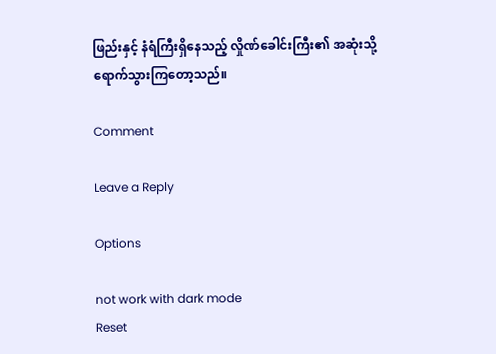ဖြည်းနှင့် နံရံကြီးရှိနေသည့် လှိုဏ်ခေါင်းကြီး၏ အဆုံးသို့ ရောက်သွားကြတော့သည်။

Comment

Leave a Reply

Options

not work with dark mode
Reset